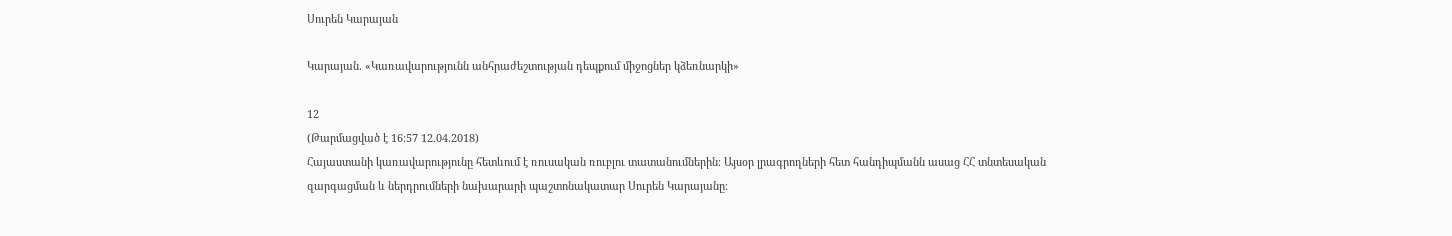Սուրեն Կարայան

Կարայան. «Կառավարությունն անհրաժեշտության դեպքում միջոցներ կձեռնարկի»

12
(Թարմացված է 16:57 12.04.2018)
Հայաստանի կառավարությունը հետևում է ռուսական ռուբլու տատանումներին։ Այսօր լրագրողների հետ հանդիպմանն ասաց ՀՀ տնտեսական զարգացման և ներդրումների նախարարի պաշտոնակատար Սուրեն Կարայանը։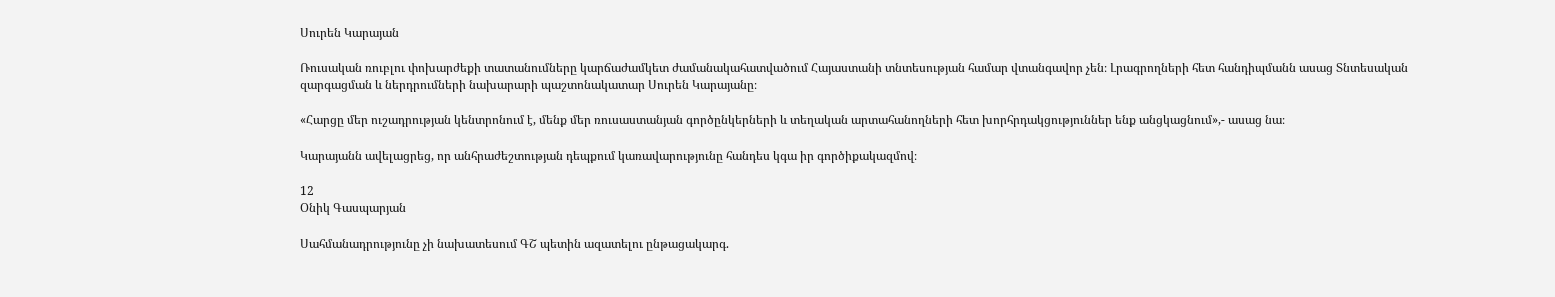Սուրեն Կարայան

Ռուսական ռուբլու փոխարժեքի տատանումները կարճաժամկետ ժամանակահատվածում Հայաստանի տնտեսության համար վտանգավոր չեն։ Լրագրողների հետ հանդիպմանն ասաց Տնտեսական զարգացման և ներդրումների նախարարի պաշտոնակատար Սուրեն Կարայանը։

«Հարցը մեր ուշադրության կենտրոնում է, մենք մեր ռուսաստանյան գործընկերների և տեղական արտահանողների հետ խորհրդակցություններ ենք անցկացնում»,- ասաց նա։

Կարայանն ավելացրեց, որ անհրաժեշտության դեպքում կառավարությունը հանդես կգա իր գործիքակազմով։

12
Օնիկ Գասպարյան

Սահմանադրությունը չի նախատեսում ԳՇ պետին ազատելու ընթացակարգ.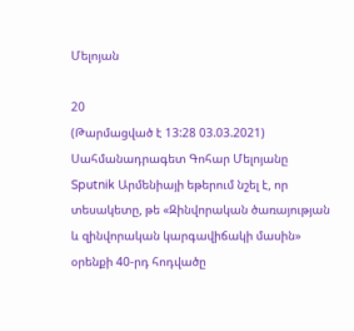Մելոյան

20
(Թարմացված է 13:28 03.03.2021)
Սահմանադրագետ Գոհար Մելոյանը Sputnik Արմենիայի եթերում նշել է, որ տեսակետը, թե «Զինվորական ծառայության և զինվորական կարգավիճակի մասին» օրենքի 40-րդ հոդվածը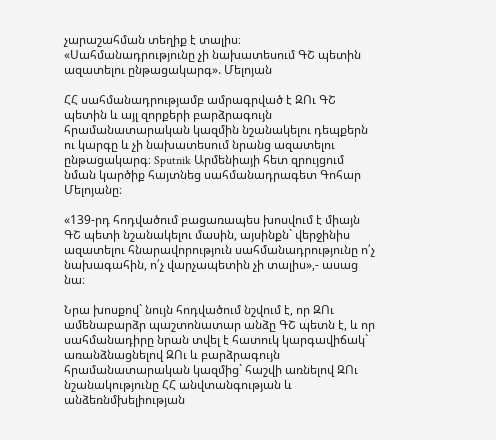չարաշահման տեղիք է տալիս։
«Սահմանադրությունը չի նախատեսում ԳՇ պետին ազատելու ընթացակարգ». Մելոյան

ՀՀ սահմանադրությամբ ամրագրված է ԶՈւ ԳՇ պետին և այլ զորքերի բարձրագույն հրամանատարական կազմին նշանակելու դեպքերն ու կարգը և չի նախատեսում նրանց ազատելու ընթացակարգ։ Sputnik Արմենիայի հետ զրույցում նման կարծիք հայտնեց սահմանադրագետ Գոհար Մելոյանը։

«139-րդ հոդվածում բացառապես խոսվում է միայն ԳՇ պետի նշանակելու մասին, այսինքն` վերջինիս ազատելու հնարավորություն սահմանադրությունը ո՛չ նախագահին, ո՛չ վարչապետին չի տալիս»,- ասաց նա։

Նրա խոսքով` նույն հոդվածում նշվում է, որ ԶՈւ ամենաբարձր պաշտոնատար անձը ԳՇ պետն է, և որ սահմանադիրը նրան տվել է հատուկ կարգավիճակ` առանձնացնելով ԶՈւ և բարձրագույն հրամանատարական կազմից` հաշվի առնելով ԶՈւ նշանակությունը ՀՀ անվտանգության և անձեռնմխելիության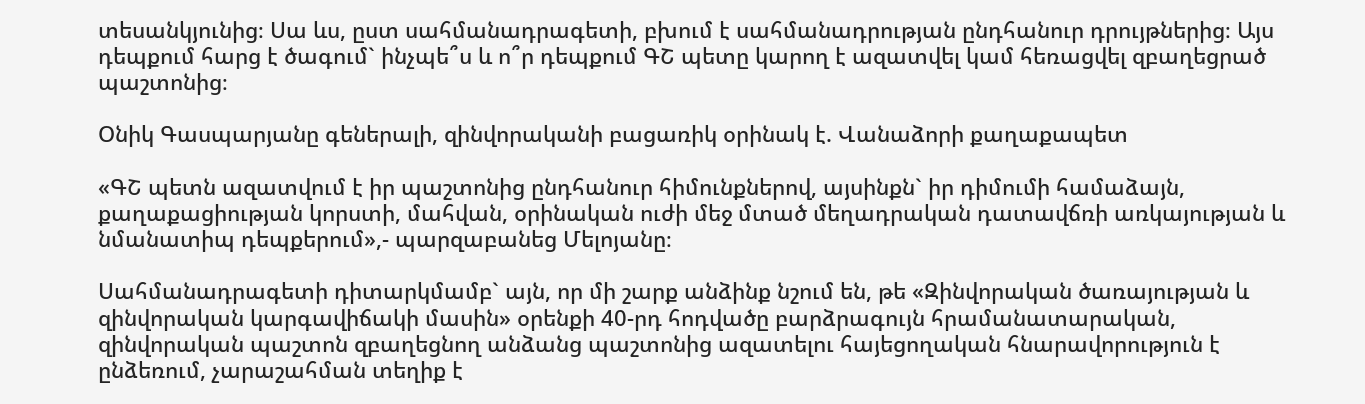տեսանկյունից։ Սա ևս, ըստ սահմանադրագետի, բխում է սահմանադրության ընդհանուր դրույթներից։ Այս դեպքում հարց է ծագում` ինչպե՞ս և ո՞ր դեպքում ԳՇ պետը կարող է ազատվել կամ հեռացվել զբաղեցրած պաշտոնից։

Օնիկ Գասպարյանը գեներալի, զինվորականի բացառիկ օրինակ է. Վանաձորի քաղաքապետ

«ԳՇ պետն ազատվում է իր պաշտոնից ընդհանուր հիմունքներով, այսինքն` իր դիմումի համաձայն, քաղաքացիության կորստի, մահվան, օրինական ուժի մեջ մտած մեղադրական դատավճռի առկայության և նմանատիպ դեպքերում»,- պարզաբանեց Մելոյանը։

Սահմանադրագետի դիտարկմամբ` այն, որ մի շարք անձինք նշում են, թե «Զինվորական ծառայության և զինվորական կարգավիճակի մասին» օրենքի 40-րդ հոդվածը բարձրագույն հրամանատարական, զինվորական պաշտոն զբաղեցնող անձանց պաշտոնից ազատելու հայեցողական հնարավորություն է ընձեռում, չարաշահման տեղիք է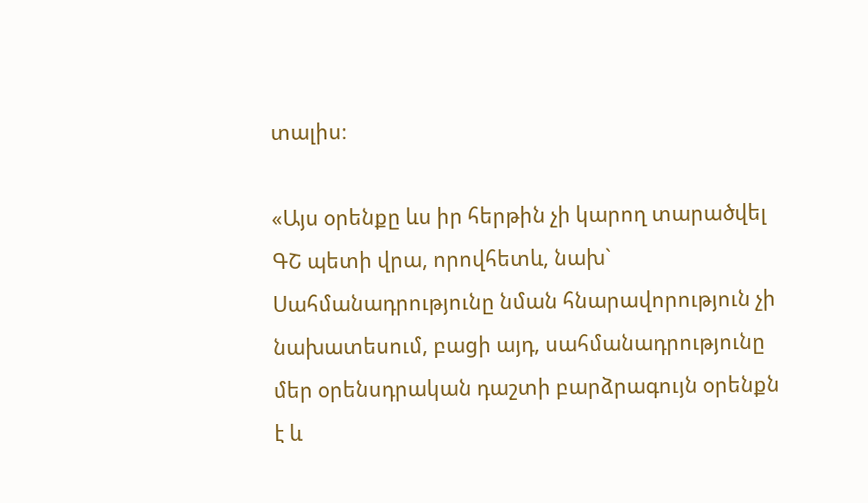տալիս։

«Այս օրենքը ևս իր հերթին չի կարող տարածվել ԳՇ պետի վրա, որովհետև, նախ` Սահմանադրությունը նման հնարավորություն չի նախատեսում, բացի այդ, սահմանադրությունը մեր օրենսդրական դաշտի բարձրագույն օրենքն է և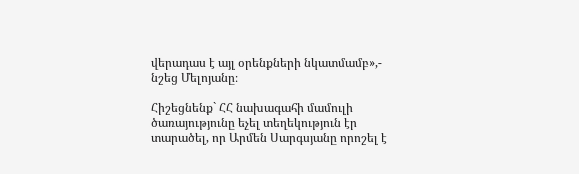վերադաս է այլ օրենքների նկատմամբ»,- նշեց Մելոյանը։

Հիշեցնենք` ՀՀ նախագահի մամուլի ծառայությունը եչել տեղեկություն էր տարածել, որ Արմեն Սարգսյանը որոշել է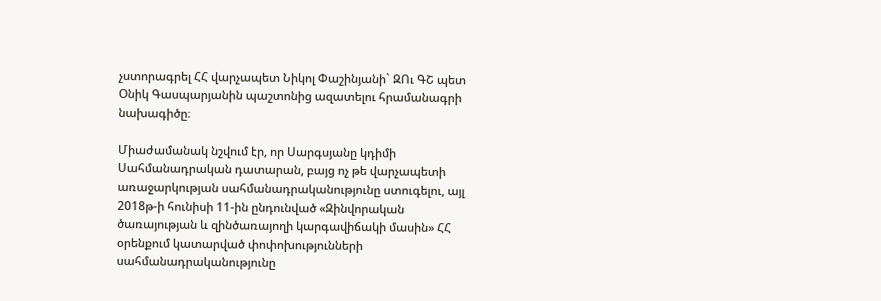չստորագրել ՀՀ վարչապետ Նիկոլ Փաշինյանի` ԶՈւ ԳՇ պետ Օնիկ Գասպարյանին պաշտոնից ազատելու հրամանագրի նախագիծը։

Միաժամանակ նշվում էր, որ Սարգսյանը կդիմի Սահմանադրական դատարան, բայց ոչ թե վարչապետի առաջարկության սահմանադրականությունը ստուգելու, այլ 2018թ-ի հունիսի 11-ին ընդունված «Զինվորական ծառայության և զինծառայողի կարգավիճակի մասին» ՀՀ օրենքում կատարված փոփոխությունների սահմանադրականությունը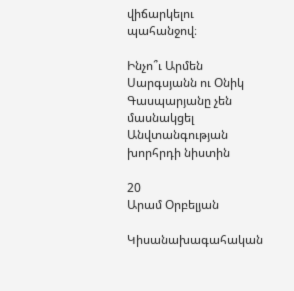վիճարկելու պահանջով։

Ինչո՞ւ Արմեն Սարգսյանն ու Օնիկ Գասպարյանը չեն մասնակցել Անվտանգության խորհրդի նիստին

20
Արամ Օրբելյան

Կիսանախագահական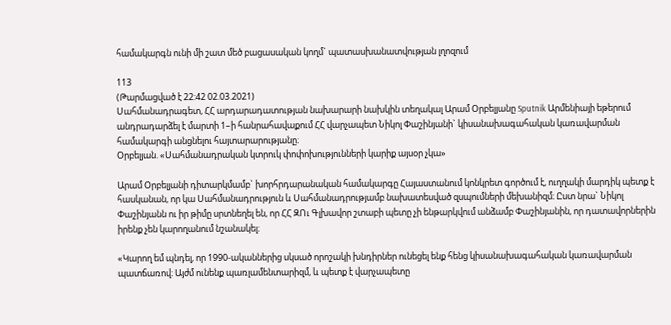համակարգն ունի մի շատ մեծ բացասական կողմ` պատասխանատվության լղոզում

113
(Թարմացված է 22:42 02.03.2021)
Սահմանադրագետ, ՀՀ արդարադատության նախարարի նախկին տեղակալ Արամ Օրբելյանը Sputnik Արմենիայի եթերում անդրադարձել է մարտի 1–ի հանրահավաքում ՀՀ վարչապետ Նիկոլ Փաշինյանի` կիսանախագահական կառավարման համակարգի անցնելու հայտարարությանը։
Օրբելյան. «Սահմանադրական կտրուկ փոփոխությունների կարիք այսօր չկա»

Արամ Օրբելյանի դիտարկմամբ` խորհրդարանական համակարգը Հայաստանում կոնկրետ գործում է, ուղղակի մարդիկ պետք է հասկանան, որ կա Սահմանադրություն և Սահմանադրությամբ նախատեսված զսպումների մեխանիզմ։ Ըստ նրա` Նիկոլ Փաշինյանն ու իր թիմը սրտնեղել են, որ ՀՀ ԶՈւ Գլխավոր շտաբի պետը չի ենթարկվում անձամբ Փաշինյանին, որ դատավորներին իրենք չեն կարողանում նշանակել։

«Կարող եմ պնդել, որ 1990-ականներից սկսած որոշակի խնդիրներ ունեցել ենք հենց կիսանախագահական կառավարման պատճառով։ Այժմ ունենք պառլամենտարիզմ, և պետք է վարչապետը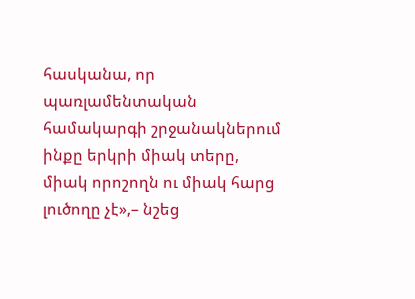հասկանա, որ պառլամենտական համակարգի շրջանակներում ինքը երկրի միակ տերը, միակ որոշողն ու միակ հարց լուծողը չէ»,– նշեց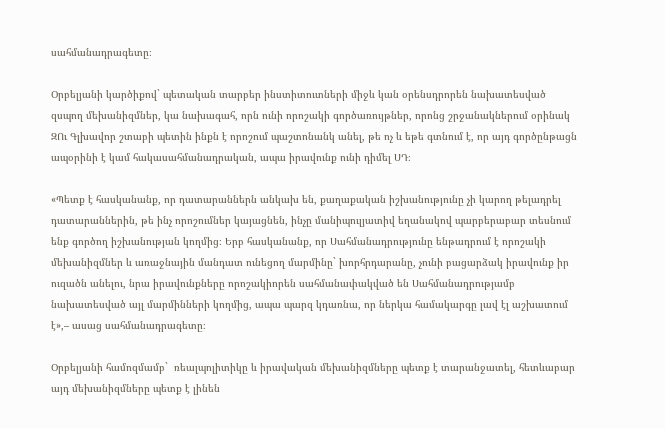սահմանադրագետը։

Օրբելյանի կարծիքով` պետական տարբեր ինստիտուտների միջև կան օրենսդրորեն նախատեսված զսպող մեխանիզմներ, կա նախագահ, որն ունի որոշակի գործառույթներ, որոնց շրջանակներում օրինակ ԶՈւ Գլխավոր շտաբի պետին ինքն է որոշում պաշտոնանկ անել, թե ոչ և եթե գտնում է, որ այդ գործընթացն ապօրինի է կամ հակասահմանադրական, ապա իրավունք ունի դիմել ՍԴ։

«Պետք է հասկանանք, որ դատարաններն անկախ են, քաղաքական իշխանությունը չի կարող թելադրել դատարաններին, թե ինչ որոշումներ կայացնեն, ինչը մանիպուլյատիվ եղանակով պարբերաբար տեսնում ենք գործող իշխանության կողմից։ Երբ հասկանանք, որ Սահմանադրությունը ենթադրում է որոշակի մեխանիզմներ և առաջնային մանդատ ունեցող մարմինը` խորհրդարանը, չունի բացարձակ իրավունք իր ուզածն անելու, նրա իրավունքները որոշակիորեն սահմանափակված են Սահմանադրությամբ նախատեսված այլ մարմինների կողմից, ապա պարզ կդառնա, որ ներկա համակարգը լավ էլ աշխատում է»,– ասաց սահմանադրագետը։

Օրբելյանի համոզմամբ`  ռեալպոլիտիկը և իրավական մեխանիզմները պետք է տարանջատել, հետևաբար այդ մեխանիզմները պետք է լինեն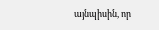այնպիսին, որ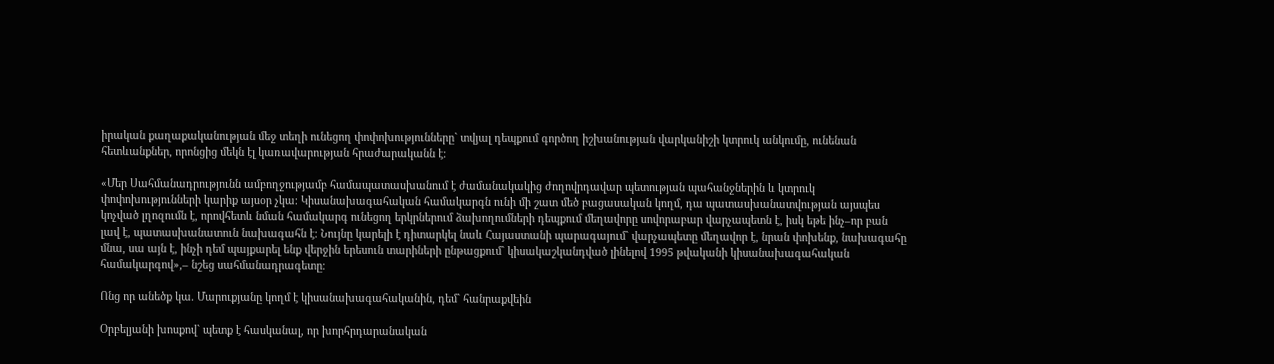իրական քաղաքականության մեջ տեղի ունեցող փոփոխությունները` տվյալ դեպքում գործող իշխանության վարկանիշի կտրուկ անկումը, ունենան հետևանքներ, որոնցից մեկն էլ կառավարության հրաժարականն է։

«Մեր Սահմանադրությունն ամբողջությամբ համապատասխանում է ժամանակակից ժողովրդավար պետության պահանջներին և կտրուկ փոփոխությունների կարիք այսօր չկա։ Կիսանախագահական համակարգն ունի մի շատ մեծ բացասական կողմ, դա պատասխանատվության այսպես կոչված լղոզումն է, որովհետև նման համակարգ ունեցող երկրներում ձախողումների դեպքում մեղավորը սովորաբար վարչապետն է, իսկ եթե ինչ–որ բան լավ է, պատասխանատուն նախագահն է։ Նույնը կարելի է դիտարկել նաև Հայաստանի պարագայում` վարչապետը մեղավոր է, նրան փոխենք, նախագահը մնա, սա այն է, ինչի դեմ պայքարել ենք վերջին երեսուն տարիների ընթացքում` կիսակաշկանդված լինելով 1995 թվականի կիսանախագահական համակարգով»,– նշեց սահմանադրագետը։

Ոնց որ անեծք կա. Մարուքյանը կողմ է կիսանախագահականին, դեմ` հանրաքվեին

Օրբելյանի խոսքով` պետք է հասկանալ, որ խորհրդարանական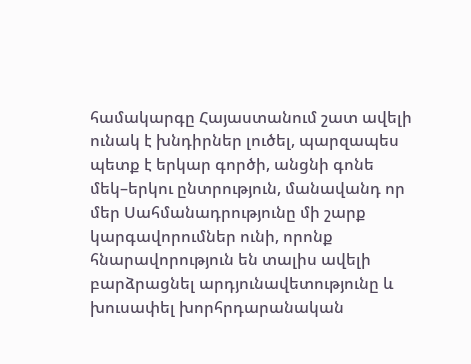համակարգը Հայաստանում շատ ավելի ունակ է խնդիրներ լուծել, պարզապես պետք է երկար գործի, անցնի գոնե մեկ–երկու ընտրություն, մանավանդ որ մեր Սահմանադրությունը մի շարք կարգավորումներ ունի, որոնք հնարավորություն են տալիս ավելի բարձրացնել արդյունավետությունը և խուսափել խորհրդարանական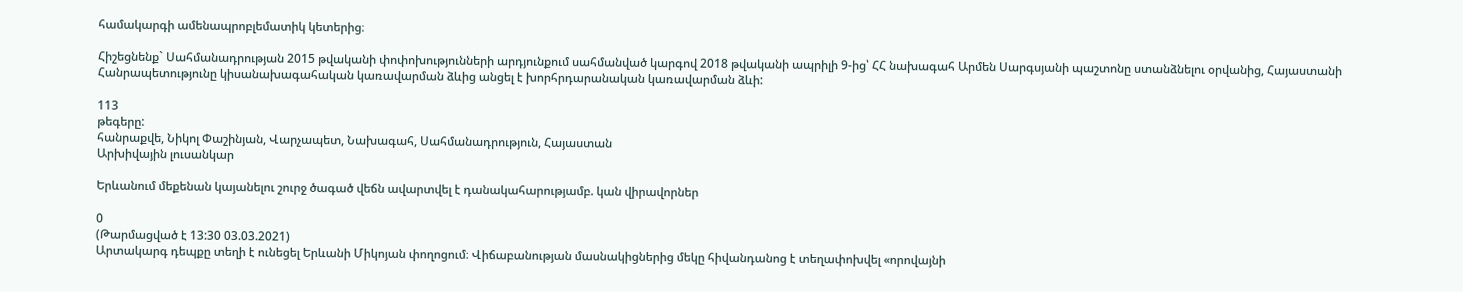համակարգի ամենապրոբլեմատիկ կետերից։

Հիշեցնենք` Սահմանադրության 2015 թվականի փոփոխությունների արդյունքում սահմանված կարգով 2018 թվականի ապրիլի 9-ից՝ ՀՀ նախագահ Արմեն Սարգսյանի պաշտոնը ստանձնելու օրվանից, Հայաստանի Հանրապետությունը կիսանախագահական կառավարման ձևից անցել է խորհրդարանական կառավարման ձևի:

113
թեգերը:
հանրաքվե, Նիկոլ Փաշինյան, Վարչապետ, Նախագահ, Սահմանադրություն, Հայաստան
Արխիվային լուսանկար

Երևանում մեքենան կայանելու շուրջ ծագած վեճն ավարտվել է դանակահարությամբ. կան վիրավորներ

0
(Թարմացված է 13:30 03.03.2021)
Արտակարգ դեպքը տեղի է ունեցել Երևանի Միկոյան փողոցում։ Վիճաբանության մասնակիցներից մեկը հիվանդանոց է տեղափոխվել «որովայնի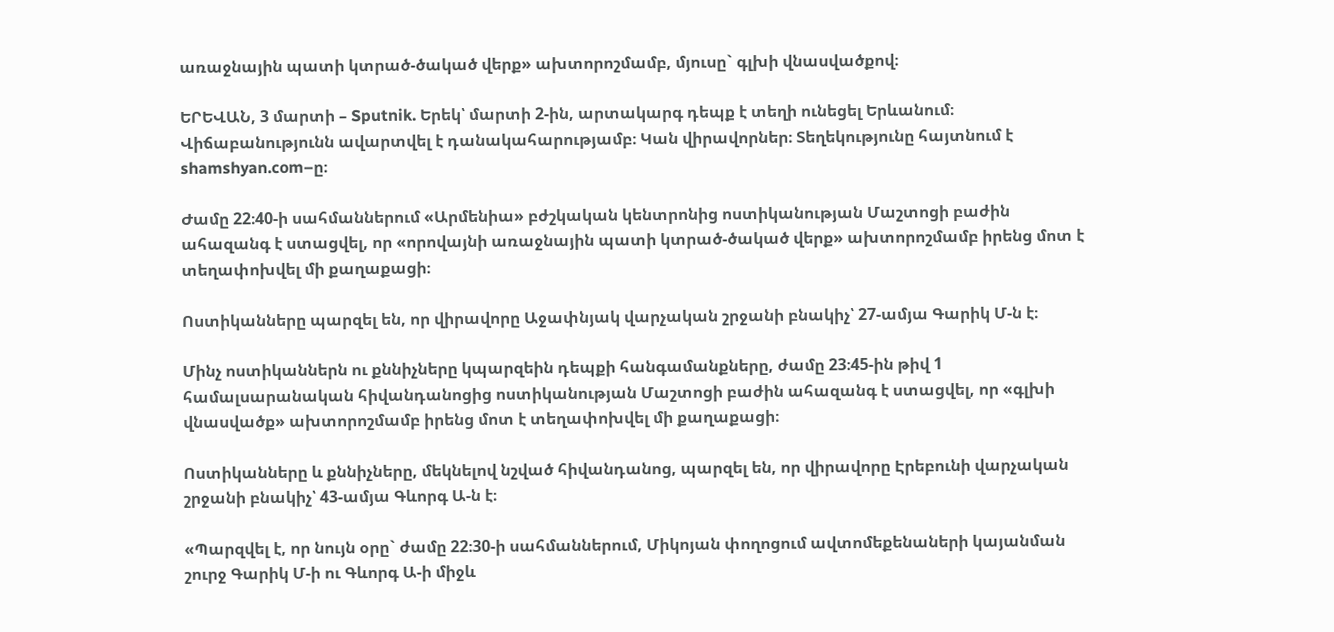առաջնային պատի կտրած-ծակած վերք» ախտորոշմամբ, մյուսը` գլխի վնասվածքով։

ԵՐԵՎԱՆ, 3 մարտի – Sputnik. Երեկ՝ մարտի 2-ին, արտակարգ դեպք է տեղի ունեցել Երևանում։ Վիճաբանությունն ավարտվել է դանակահարությամբ։ Կան վիրավորներ։ Տեղեկությունը հայտնում է shamshyan.com–ը։

Ժամը 22։40-ի սահմաններում «Արմենիա» բժշկական կենտրոնից ոստիկանության Մաշտոցի բաժին ահազանգ է ստացվել, որ «որովայնի առաջնային պատի կտրած-ծակած վերք» ախտորոշմամբ իրենց մոտ է տեղափոխվել մի քաղաքացի։

Ոստիկանները պարզել են, որ վիրավորը Աջափնյակ վարչական շրջանի բնակիչ՝ 27-ամյա Գարիկ Մ-ն է։

Մինչ ոստիկաններն ու քննիչները կպարզեին դեպքի հանգամանքները, ժամը 23։45-ին թիվ 1 համալսարանական հիվանդանոցից ոստիկանության Մաշտոցի բաժին ահազանգ է ստացվել, որ «գլխի վնասվածք» ախտորոշմամբ իրենց մոտ է տեղափոխվել մի քաղաքացի։

Ոստիկանները և քննիչները, մեկնելով նշված հիվանդանոց, պարզել են, որ վիրավորը Էրեբունի վարչական շրջանի բնակիչ՝ 43-ամյա Գևորգ Ա-ն է։

«Պարզվել է, որ նույն օրը` ժամը 22։30-ի սահմաններում, Միկոյան փողոցում ավտոմեքենաների կայանման շուրջ Գարիկ Մ-ի ու Գևորգ Ա-ի միջև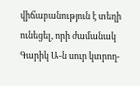վիճաբանություն է տեղի ունեցել, որի ժամանակ Գարիկ Ա-ն սուր կտրող-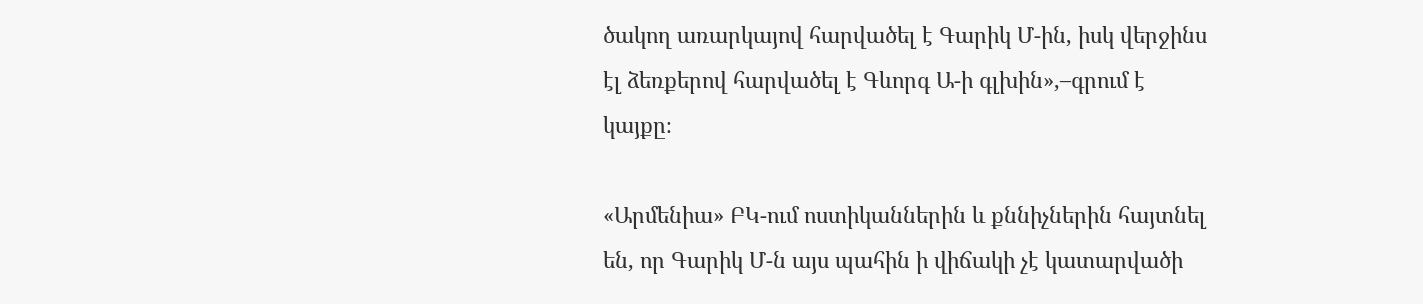ծակող առարկայով հարվածել է Գարիկ Մ-ին, իսկ վերջինս էլ ձեռքերով հարվածել է Գևորգ Ա-ի գլխին»,–գրում է կայքը։

«Արմենիա» ԲԿ-ում ոստիկաններին և քննիչներին հայտնել են, որ Գարիկ Մ-ն այս պահին ի վիճակի չէ կատարվածի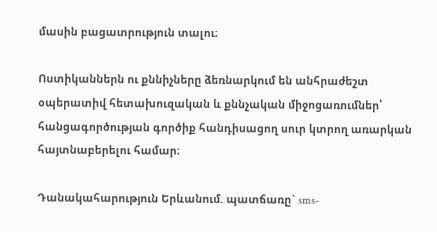մասին բացատրություն տալու։

Ոստիկաններն ու քննիչները ձեռնարկում են անհրաժեշտ օպերատիվ հետախուզական և քննչական միջոցառումներ՝ հանցագործության գործիք հանդիսացող սուր կտրող առարկան հայտնաբերելու համար։

Դանակահարություն Երևանում. պատճառը` sms-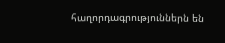հաղորդագրություններն են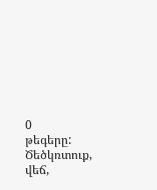0
թեգերը:
Ծեծկռտուք, վեճ,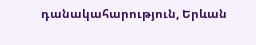դանակահարություն, Երևան